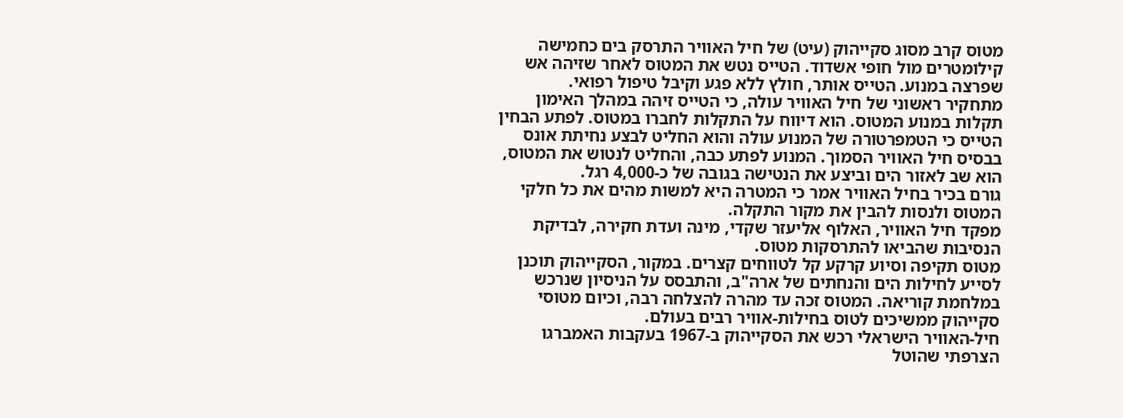מטוס קרב מסוג סקייהוק (עיט) של חיל האוויר התרסק בים כחמישה קילומטרים מול חופי אשדוד. הטייס נטש את המטוס לאחר שזיהה אש שפרצה במנוע. הטייס אותר, חולץ ללא פגע וקיבל טיפול רפואי.
מתחקיר ראשוני של חיל האוויר עולה, כי הטייס זיהה במהלך האימון תקלות במנוע המטוס. הוא דיווח על התקלות לחברו במטוס. לפתע הבחין הטייס כי הטמפרטורה של המנוע עולה והוא החליט לבצע נחיתת אונס בבסיס חיל האוויר הסמוך. המנוע לפתע כבה, והחליט לנטוש את המטוס, הוא שב לאזור הים וביצע את הנטישה בגובה של כ-4,000 רגל.
גורם בכיר בחיל האוויר אמר כי המטרה היא למשות מהים את כל חלקי המטוס ולנסות להבין את מקור התקלה.
מפקד חיל האוויר, האלוף אליעזר שקדי, מינה ועדת חקירה, לבדיקת הנסיבות שהביאו להתרסקות מטוס.
מטוס תקיפה וסיוע קרקע קל לטווחים קצרים. במקור, הסקייהוק תוכנן לסייע לחילות הים והנחתים של ארה"ב, והתבסס על הניסיון שנרכש במלחמת קוריאה. המטוס זכה עד מהרה להצלחה רבה, וכיום מטוסי סקייהוק ממשיכים לטוס בחילות-אוויר רבים בעולם.
חיל-האוויר הישראלי רכש את הסקייהוק ב-1967 בעקבות האמברגו הצרפתי שהוטל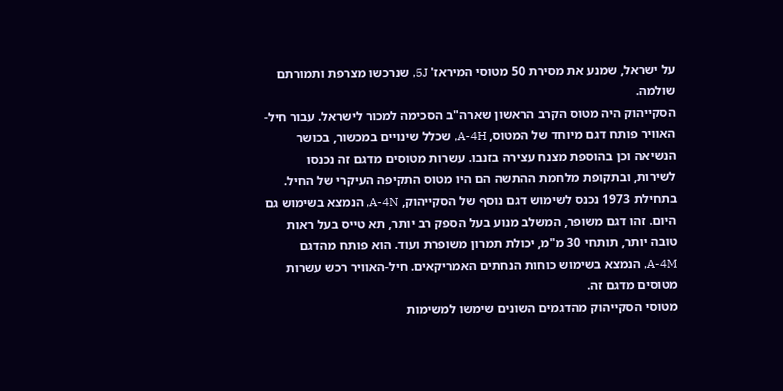על ישראל, שמנע את מסירת 50 מטוסי המיראז' 5J, שנרכשו מצרפת ותמורתם שולמה.
הסקייהוק היה מטוס הקרב הראשון שארה"ב הסכימה למכור לישראל. עבור חיל-האוויר פותח דגם מיוחד של המטוס, A-4H, שכלל שינויים במכשור, בכושר הנשיאה וכן בהוספת מצנח עצירה בזנבו. עשרות מטוסים מדגם זה נכנסו לשירות, ובתקופת מלחמת ההתשה הם היו מטוס התקיפה העיקרי של החיל.
בתחילת 1973 נכנס לשימוש דגם נוסף של הסקייהוק, A-4N, הנמצא בשימוש גם היום. זהו דגם משופר, המשלב מנוע בעל הספק רב יותר, תא טייס בעל ראות טובה יותר, תותחי 30 מ"מ, יכולת תמרון משופרת ועוד. הוא פותח מהדגם A-4M, הנמצא בשימוש כוחות הנחתים האמריקאים. חיל-האוויר רכש עשרות מטוסים מדגם זה.
מטוסי הסקייהוק מהדגמים השונים שימשו למשימות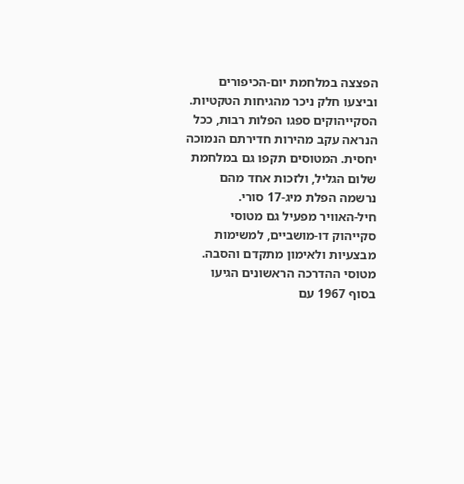הפצצה במלחמת יום-הכיפורים וביצעו חלק ניכר מהגיחות הטקטיות. הסקייהוקים ספגו הפלות רבות, ככל הנראה עקב מהירות חדירתם הנמוכה יחסית. המטוסים תקפו גם במלחמת שלום הגליל, ולזכות אחד מהם נרשמה הפלת מיג-17 סורי.
חיל-האוויר מפעיל גם מטוסי סקייהוק דו-מושביים, למשימות מבצעיות ולאימון מתקדם והסבה. מטוסי ההדרכה הראשונים הגיעו בסוף 1967 עם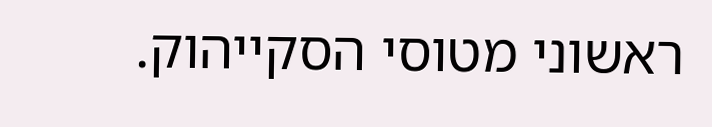ראשוני מטוסי הסקייהוק.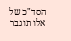הסד"כ של אלו תוגבר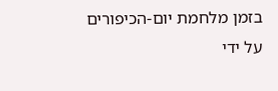בזמן מלחמת יום-הכיפורים על ידי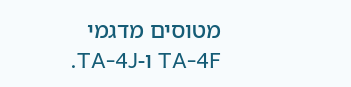מטוסים מדגמי TA-4F ו-TA-4J.